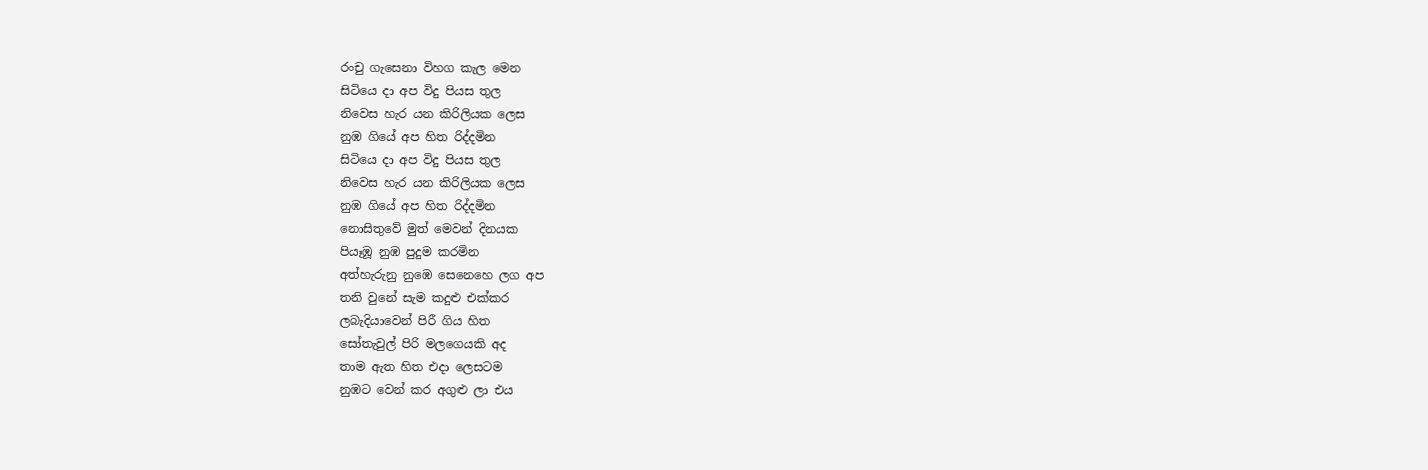රංචු ගැසෙනා විහග කැල මෙන
සිටියෙ දා අප විදු පියස තුල
නිවෙස හැර යන කිරිලියක ලෙස
නුඹ ගියේ අප හිත රිද්දමින
සිටියෙ දා අප විදු පියස තුල
නිවෙස හැර යන කිරිලියක ලෙස
නුඹ ගියේ අප හිත රිද්දමින
නොසිතුවේ මුත් මෙවන් දිනයක
පියෑඹූ නුඹ පුදුම කරමින
අත්හැරුනු නුඹෙ සෙනෙහෙ ලග අප
තනි වුනේ සැම කදුළු එක්කර
ලබැදියාවෙන් පිරී ගිය හිත
සෝතැවුල් පිරි මලගෙයකි අද
තාම ඇත හිත එදා ලෙසටම
නුඹට වෙන් කර අගුළු ලා එය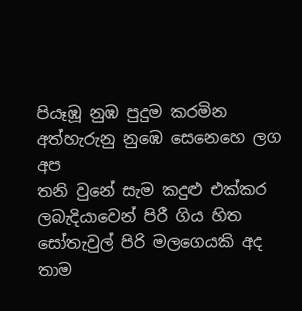පියෑඹූ නුඹ පුදුම කරමින
අත්හැරුනු නුඹෙ සෙනෙහෙ ලග අප
තනි වුනේ සැම කදුළු එක්කර
ලබැදියාවෙන් පිරී ගිය හිත
සෝතැවුල් පිරි මලගෙයකි අද
තාම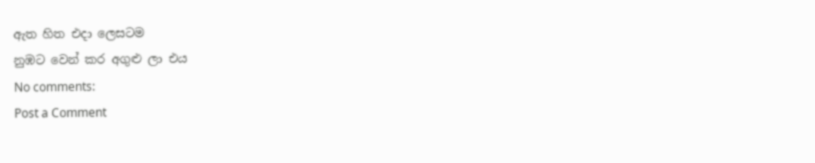ඇත හිත එදා ලෙසටම
නුඹට වෙන් කර අගුළු ලා එය
No comments:
Post a Comment